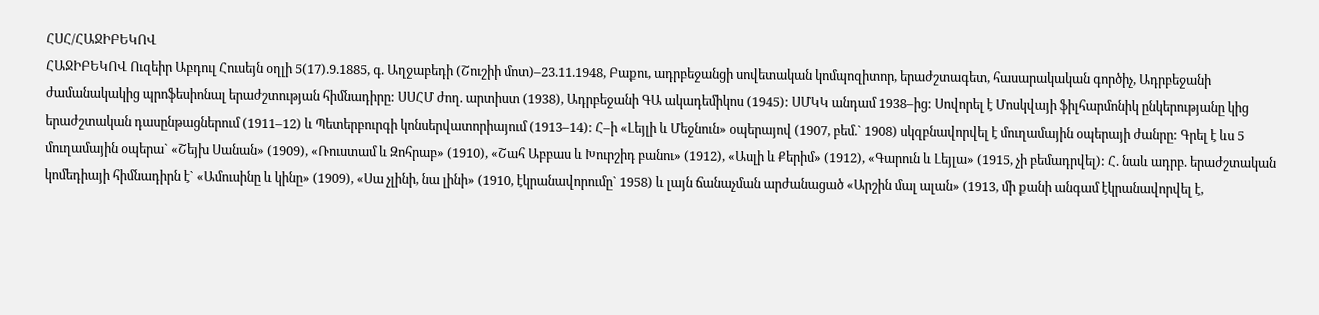ՀՍՀ/ՀԱՋԻԲԵԿՈՎ
ՀԱՋԻԲԵԿՈՎ Ուզեիր Աբդուլ Հուսեյն օղլի 5(17).9.1885, գ. Աղջաբեդի (Շուշիի մոտ)–23.11.1948, Բաքու, ադրբեջանցի սովետական կոմպոզիտոր, երաժշտագետ, հասարակական գործիչ, Ադրբեջանի ժամանակակից պրոֆեսիոնալ երաժշտության հիմնադիրը: ՍՍՀՄ ժող. արտիստ (1938), Ադրբեջանի ԳԱ ակադեմիկոս (1945): ՍՄԿԿ անդամ 1938–ից: Սովորել է Մոսկվայի ֆիլհարմոնիկ ընկերությանը կից երաժշտական դասընթացներում (1911–12) և Պետերբուրգի կոնսերվատորիայում (1913–14): Հ–ի «Լեյլի և Մեջնուն» օպերայով (1907, բեմ.` 1908) սկզբնավորվել է մուղամային օպերայի ժանրը: Գրել է ևս 5 մուղամային օպերա` «Շեյխ Սանան» (1909), «Ռուստամ և Զոհրաբ» (1910), «Շահ Աբբաս և Խուրշիդ բանու» (1912), «Ասլի և Քերիմ» (1912), «Գարուն և Լեյլա» (1915, չի բեմադրվել): Հ. նաև ադրբ. երաժշտական կոմեդիայի հիմնադիրն է` «Ամուսինը և կինը» (1909), «Սա չլինի, նա լինի» (1910, էկրանավորումը` 1958) և լայն ճանաչման արժանացած «Արշին մալ ալան» (1913, մի քանի անգամ էկրանավորվել է,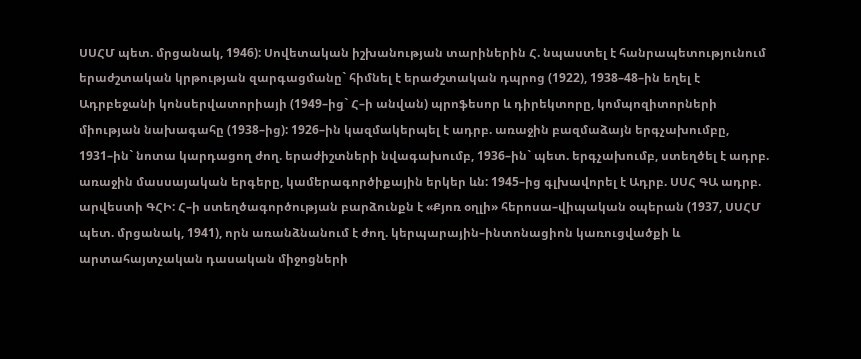ՍՍՀՄ պետ. մրցանակ, 1946): Սովետական իշխանության տարիներին Հ. նպաստել է հանրապետությունում երաժշտական կրթության զարգացմանը` հիմնել է երաժշտական դպրոց (1922), 1938–48–ին եղել է Ադրբեջանի կոնսերվատորիայի (1949–ից` Հ–ի անվան) պրոֆեսոր և դիրեկտորը, կոմպոզիտորների միության նախագահը (1938–ից): 1926–ին կազմակերպել է ադրբ. առաջին բազմաձայն երգչախումբը, 1931–ին` նոտա կարդացող ժող. երաժիշտների նվագախումբ, 1936–ին` պետ. երգչախումբ, ստեղծել է ադրբ. առաջին մասսայական երգերը, կամերագործիքային երկեր ևն: 1945–ից գլխավորել է Ադրբ. ՍՍՀ ԳԱ ադրբ. արվեստի ԳՀԻ: Հ–ի ստեղծագործության բարձունքն է «Քյոռ օղլի» հերոսա–վիպական օպերան (1937, ՍՍՀՄ պետ. մրցանակ, 1941), որն առանձնանում է ժող. կերպարային–ինտոնացիոն կառուցվածքի և արտահայտչական դասական միջոցների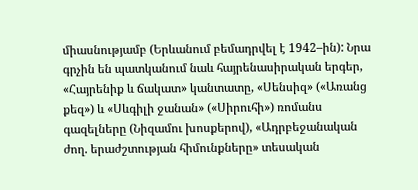միասնությամբ (Երևանում բեմադրվել է 1942–ին): Նրա գրչին են պատկանում նաև հայրենասիրական երգեր, «Հայրենիք և ճակատ» կանտատը, «Սենսիզ» («Առանց քեզ») և «Սևգիլի ջանան» («Սիրուհի») ռոմանս գազելները (Նիզամու խոսքերով), «Ադրբեջանական ժող. երաժշտության հիմունքները» տեսական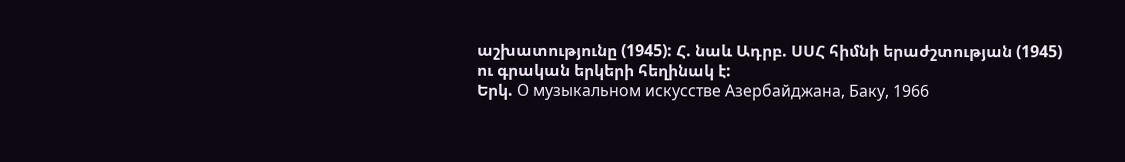աշխատությունը (1945): Հ. նաև Ադրբ. ՍՍՀ հիմնի երաժշտության (1945) ու գրական երկերի հեղինակ է:
Երկ. О музыкальном искусстве Азербайджана, Баку, 1966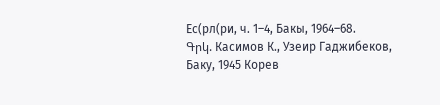Ес(рл(ри, ч. 1–4, Бакы, 1964–68.
Գրկ. Касимов К., Узеир Гаджибеков, Баку, 1945 Корев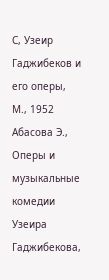С, Узеир Гаджибеков и его оперы, М., 1952 Абасова Э., Оперы и музыкальные комедии Узеира Гаджибекова,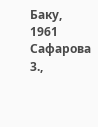Баку, 1961 Сафарова 3.,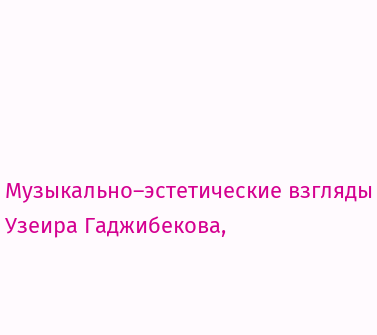Музыкально–эстетические взгляды Узеира Гаджибекова,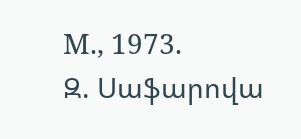М., 1973.
Զ. Սաֆարովա